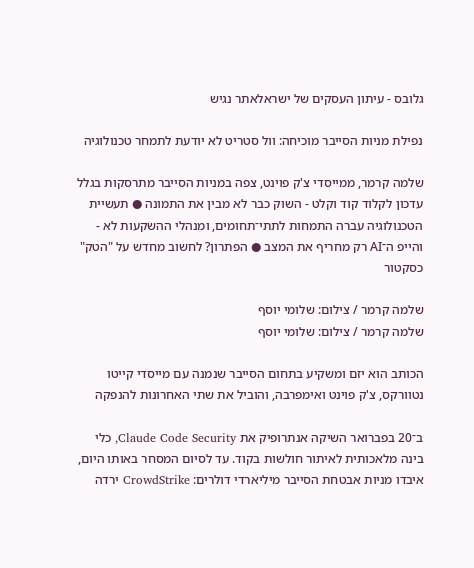גלובס - עיתון העסקים של ישראלאתר נגיש

נפילת מניות הסייבר מוכיחה: וול סטריט לא יודעת לתמחר טכנולוגיה

שלמה קרמר, ממייסדי צ'ק פוינט, צפה במניות הסייבר מתרסקות בגלל עדכון לקלוד קוד וקלט - השוק כבר לא מבין את התמונה ● תעשיית הטכנולוגיה עברה התמחות לתתי־תחומים, ומנהלי ההשקעות לא - והייפ ה־AI רק מחריף את המצב ● הפתרון? לחשוב מחדש על "הטק" כסקטור

שלמה קרמר / צילום: שלומי יוסף
שלמה קרמר / צילום: שלומי יוסף

הכותב הוא יזם ומשקיע בתחום הסייבר שנמנה עם מייסדי קייטו נטוורקס, צ'ק פוינט ואימפרבה, והוביל את שתי האחרונות להנפקה

ב־20 בפברואר השיקה אנתרופיק את Claude Code Security, כלי בינה מלאכותית לאיתור חולשות בקוד. עד לסיום המסחר באותו היום, איבדו מניות אבטחת הסייבר מיליארדי דולרים: CrowdStrike ירדה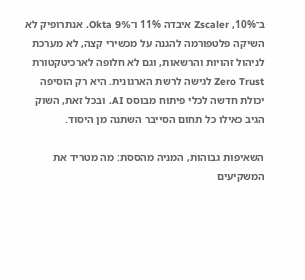ב־10%, Zscaler איבדה 11% ו־Okta 9%. אנתרופיק לא השיקה פלטפורמה להגנה על מכשירי קצה, לא מערכת לניהול זהויות והרשאות, וגם לא חלופה לארכיטקטורת Zero Trust לגישה לרשת הארגונית. היא רק הוסיפה יכולת חדשה לכלי פיתוח מבוסס AI. ובכל זאת, השוק הגיב כאילו כל תחום הסייבר השתנה מן היסוד.

השאיפות גבוהות, המניה מהססת: מה מטריד את המשקיעים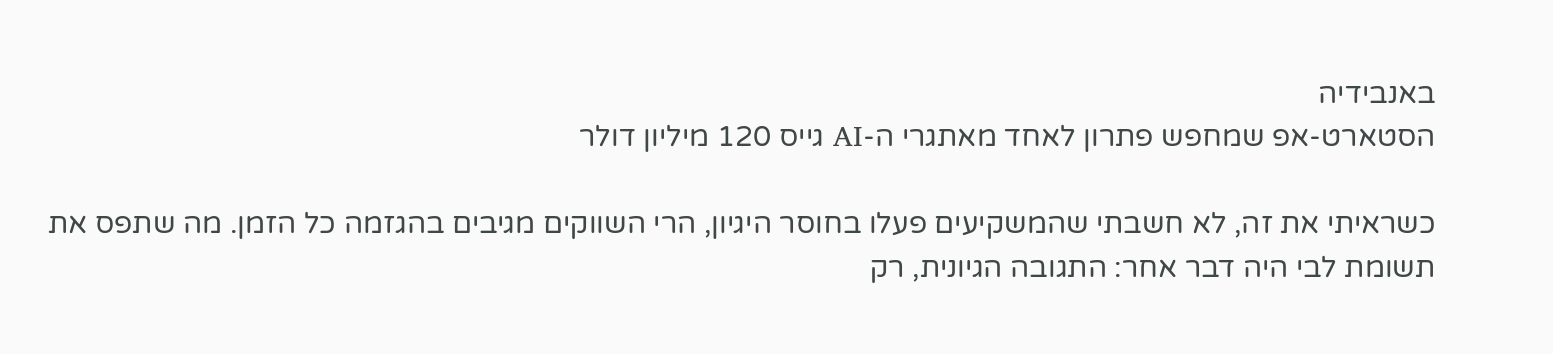באנבידיה
הסטארט-אפ שמחפש פתרון לאחד מאתגרי ה-AI גייס 120 מיליון דולר

כשראיתי את זה, לא חשבתי שהמשקיעים פעלו בחוסר היגיון, הרי השווקים מגיבים בהגזמה כל הזמן. מה שתפס את תשומת לבי היה דבר אחר: התגובה הגיונית, רק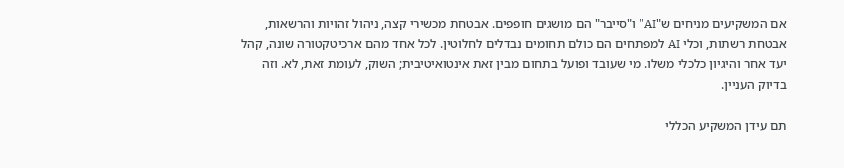אם המשקיעים מניחים ש"AI" ו"סייבר" הם מושגים חופפים. אבטחת מכשירי קצה, ניהול זהויות והרשאות, אבטחת רשתות, וכלי AI למפתחים הם כולם תחומים נבדלים לחלוטין. לכל אחד מהם ארכיטקטורה שונה, קהל יעד אחר והיגיון כלכלי משלו. מי שעובד ופועל בתחום מבין זאת אינטואיטיבית; השוק, לעומת זאת, לא. וזה בדיוק העניין.

תם עידן המשקיע הכללי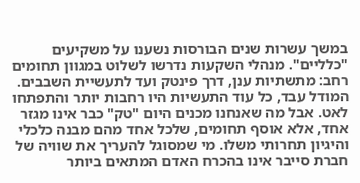במשך עשרות שנים הבורסות נשענו על משקיעים "כלליים". מנהלי השקעות נדרשו לשלוט במגוון תחומים רחב: מתשתיות ענן, דרך פינטק ועד לתעשיית השבבים. המודל עבד, כל עוד התעשיות היו רחבות יותר והתפתחו לאט. אבל מה שאנחנו מכנים היום "טק" כבר אינו מגזר אחד, אלא אוסף תחומים, שלכל אחד מהם מבנה כלכלי והיגיון תחרותי משלו. מי שמסוגל להעריך את שוויה של חברת סייבר אינו בהכרח האדם המתאים ביותר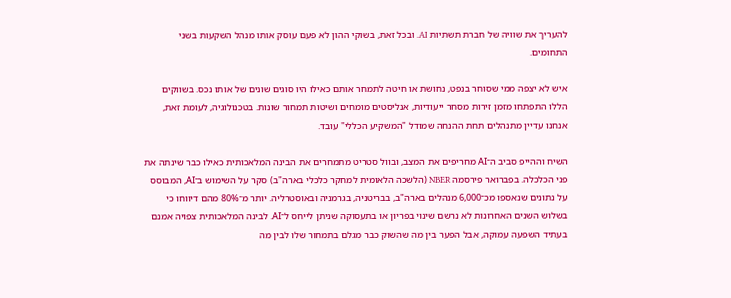להעריך את שוויה של חברת תשתיות AI. ובכל זאת, בשוקי ההון לא פעם עוסק אותו מנהל השקעות בשני התחומים.

איש לא יצפה ממי שסוחר בנפט, נחושת או חיטה לתמחר אותם כאילו היו סוגים שונים של אותו נכס. בשווקים הללו התפתחו מזמן זירות מסחר ייעודיות, אנליסטים מומחים ושיטות תמחור שונות. בטכנולוגיה, לעומת זאת, אנחנו עדיין מתנהלים תחת ההנחה שמודל "המשקיע הכללי" עובד.

השיח וההייפ סביב ה־AI מחריפים את המצב, ובוול סטריט מתמחרים את הבינה המלאכותית כאילו כבר שינתה את פני הכלכלה. בפברואר פירסמה NBER (הלשכה הלאומית למחקר כלכלי בארה"ב) סקר על השימוש ב־AI, המבוסס על נתונים שנאספו מכ־6,000 מנהלים בארה"ב, בבריטניה, בגרמניה ובאוסטרליה. יותר מ־80% מהם דיווחו כי בשלוש השנים האחרונות לא נרשם שינוי בפריון או בתעסוקה שניתן לייחס ל־AI. לבינה המלאכותית צפויה אמנם בעתיד השפעה עמוקה, אבל הפער בין מה שהשוק כבר מגלם בתמחור שלו לבין מה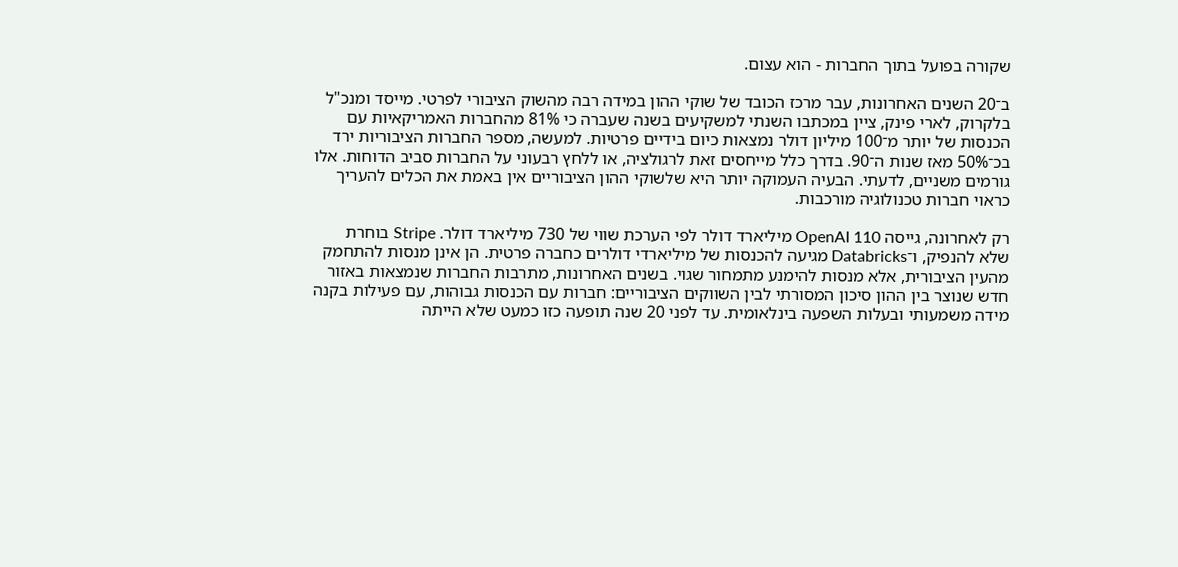שקורה בפועל בתוך החברות - הוא עצום.

ב־20 השנים האחרונות, עבר מרכז הכובד של שוקי ההון במידה רבה מהשוק הציבורי לפרטי. מייסד ומנכ"ל בלקרוק, לארי פינק, ציין במכתבו השנתי למשקיעים בשנה שעברה כי 81% מהחברות האמריקאיות עם הכנסות של יותר מ־100 מיליון דולר נמצאות כיום בידיים פרטיות. למעשה, מספר החברות הציבוריות ירד בכ־50% מאז שנות ה־90. בדרך כלל מייחסים זאת לרגולציה, או ללחץ רבעוני על החברות סביב הדוחות. אלו גורמים משניים, לדעתי. הבעיה העמוקה יותר היא שלשוקי ההון הציבוריים אין באמת את הכלים להעריך כראוי חברות טכנולוגיה מורכבות.

רק לאחרונה, גייסה OpenAI 110 מיליארד דולר לפי הערכת שווי של 730 מיליארד דולר. Stripe בוחרת שלא להנפיק, ו־Databricks מגיעה להכנסות של מיליארדי דולרים כחברה פרטית. הן אינן מנסות להתחמק מהעין הציבורית, אלא מנסות להימנע מתמחור שגוי. בשנים האחרונות, מתרבות החברות שנמצאות באזור חדש שנוצר בין ההון סיכון המסורתי לבין השווקים הציבוריים: חברות עם הכנסות גבוהות, עם פעילות בקנה מידה משמעותי ובעלות השפעה בינלאומית. עד לפני 20 שנה תופעה כזו כמעט שלא הייתה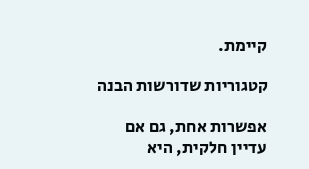קיימת.

קטגוריות שדורשות הבנה

אפשרות אחת, גם אם עדיין חלקית, היא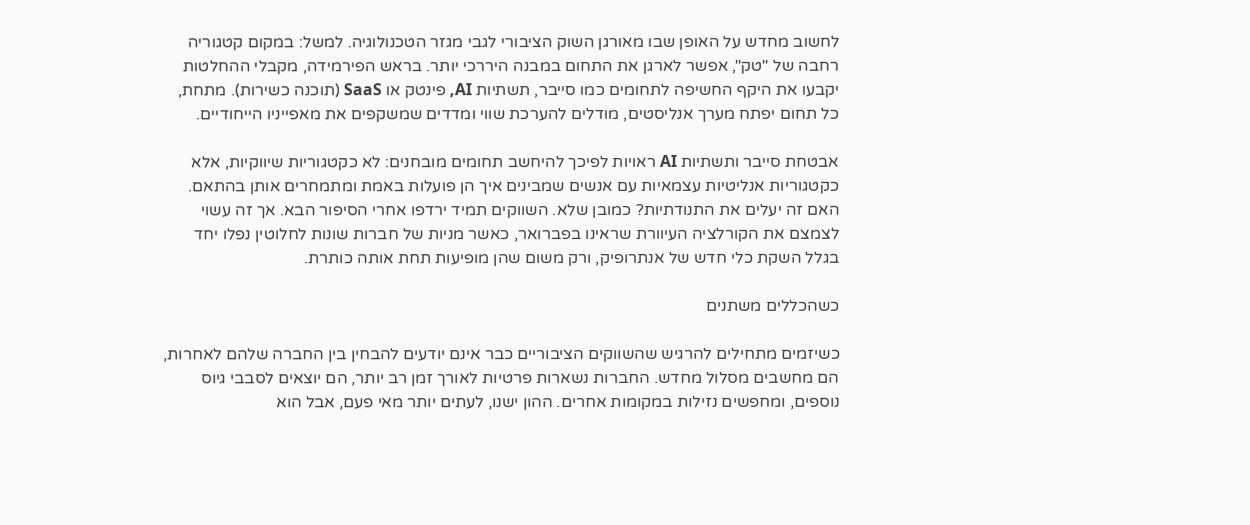לחשוב מחדש על האופן שבו מאורגן השוק הציבורי לגבי מגזר הטכנולוגיה. למשל: במקום קטגוריה רחבה של "טק", אפשר לארגן את התחום במבנה היררכי יותר. בראש הפירמידה, מקבלי ההחלטות יקבעו את היקף החשיפה לתחומים כמו סייבר, תשתיות AI, פינטק או SaaS (תוכנה כשירות). מתחת, כל תחום יפתח מערך אנליסטים, מודלים להערכת שווי ומדדים שמשקפים את מאפייניו הייחודיים.

אבטחת סייבר ותשתיות AI ראויות לפיכך להיחשב תחומים מובחנים: לא כקטגוריות שיווקיות, אלא כקטגוריות אנליטיות עצמאיות עם אנשים שמבינים איך הן פועלות באמת ומתמחרים אותן בהתאם. האם זה יעלים את התנודתיות? כמובן שלא. השווקים תמיד ירדפו אחרי הסיפור הבא. אך זה עשוי לצמצם את הקורלציה העיוורת שראינו בפברואר, כאשר מניות של חברות שונות לחלוטין נפלו יחד בגלל השקת כלי חדש של אנתרופיק, ורק משום שהן מופיעות תחת אותה כותרת.

כשהכללים משתנים

כשיזמים מתחילים להרגיש שהשווקים הציבוריים כבר אינם יודעים להבחין בין החברה שלהם לאחרות, הם מחשבים מסלול מחדש. החברות נשארות פרטיות לאורך זמן רב יותר, הם יוצאים לסבבי גיוס נוספים, ומחפשים נזילות במקומות אחרים. ההון ישנו, לעתים יותר מאי פעם, אבל הוא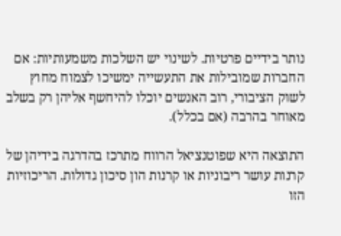נותר בידיים פרטיות. לשינוי יש השלכות משמעותיות: אם החברות שמובילות את התעשייה ימשיכו לצמוח מחוץ לשוק הציבורי, רוב האנשים יוכלו להיחשף אליהן רק בשלב מאוחר בהרבה (אם בכלל).

התוצאה היא שפוטנציאל הרווח מתרכז בהדרגה בידיהן של קרנות עושר ריבוניות או קרנות הון סיכון גדולות. הריכוזיות הזו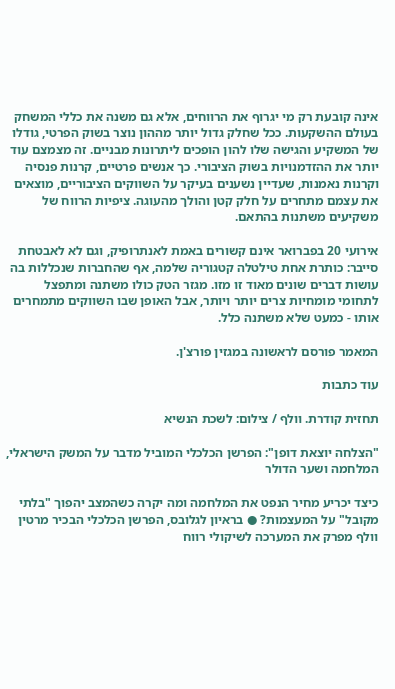אינה קובעת רק מי יגרוף את הרווחים, אלא גם משנה את כללי המשחק בעולם ההשקעות. ככל שחלק גדול יותר מההון נוצר בשוק הפרטי, גודלו של המשקיע והגישה שלו להון הופכים ליתרונות מבניים. זה מצמצם עוד יותר את ההזדמנויות בשוק הציבורי. כך אנשים פרטיים, קרנות פנסיה וקרנות נאמנות, שעדיין נשענים בעיקר על השווקים הציבוריים, מוצאים את עצמם מתחרים על חלק קטן והולך מהעוגה. ציפיות הרווח של משקיעים משתנות בהתאם.

אירועי 20 בפברואר אינם קשורים באמת לאנתרופיק, וגם לא לאבטחת סייבר: כותרת אחת טילטלה קטגוריה שלמה, אף שהחברות שנכללות בה עושות דברים שונים מאוד זו מזו. מגזר הטק כולו משתנה ומתפצל לתחומי מומחיות צרים יותר ויותר, אבל האופן שבו השווקים מתמחרים אותו - כמעט שלא משתנה כלל.

המאמר פורסם לראשונה במגזין פורצ'ן.

עוד כתבות

תחזית קודרת. וולף / צילום: לשכת הנשיא

"הצלחה יוצאת דופן": הפרשן הכלכלי המוביל מדבר על המשק הישראלי, המלחמה ושער הדולר

כיצד יכריע מחיר הנפט את המלחמה ומה יקרה כשהמצב יהפוך "בלתי מקובל" על המעצמות? ● בראיון לגלובס, הפרשן הכלכלי הבכיר מרטין וולף מפרק את המערכה לשיקולי רווח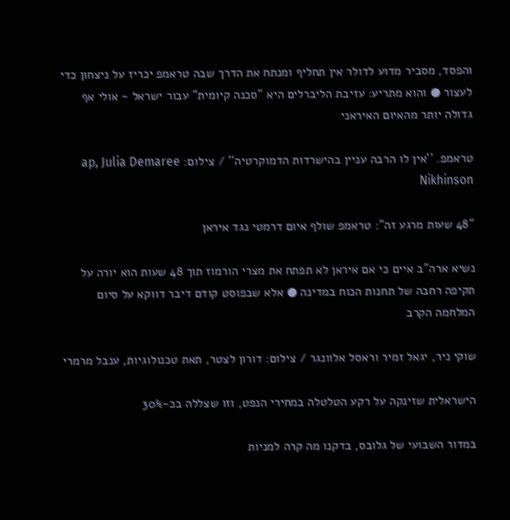והפסד, מסביר מדוע לדולר אין תחליף ומנתח את הדרך שבה טראמפ יכריז על ניצחון כדי לעצור ● והוא מתריע: עזיבת הליברלים היא "סכנה קיומית" עבור ישראל - אולי אף גדולה יותר מהאיום האיראני

טראמפ. ''אין לו הרבה עניין בהישרדות הדמוקרטיה'' / צילום: ap, Julia Demaree Nikhinson

"48 שעות מרגע זה": טראמפ שולף איום דרמטי נגד איראן

נשיא ארה"ב איים כי אם איראן לא תפתח את מצרי הורמוז תוך 48 שעות הוא יורה על תקיפה רחבה של תחנות הכוח במדינה ● אלא שבפוסט קודם דיבר דווקא על סיום המלחמה הקרב

שוקי ניר, יגאל זמיר וראסל אלוונגר / צילום: דורון לצטר, תאת טכנולוגיות, ענבל מרמרי

הישראלית שזינקה על רקע הטלטלה במחירי הנפט, וזו שצללה בכ-30%

במדור השבועי של גלובס, בדקנו מה קרה למניות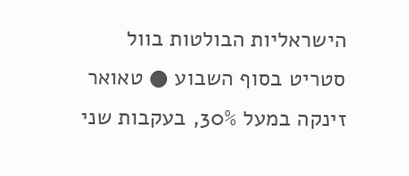הישראליות הבולטות בוול סטריט בסוף השבוע ● טאואר זינקה במעל 30%, בעקבות שני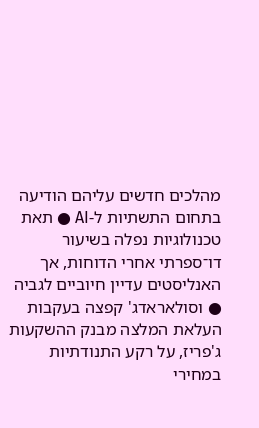מהלכים חדשים עליהם הודיעה בתחום התשתיות ל-AI ● תאת טכנולוגיות נפלה בשיעור דו־ספרתי אחרי הדוחות, אך האנליסטים עדיין חיוביים לגביה ● וסולאראדג' קפצה בעקבות העלאת המלצה מבנק ההשקעות ג'פריז, על רקע התנודתיות במחירי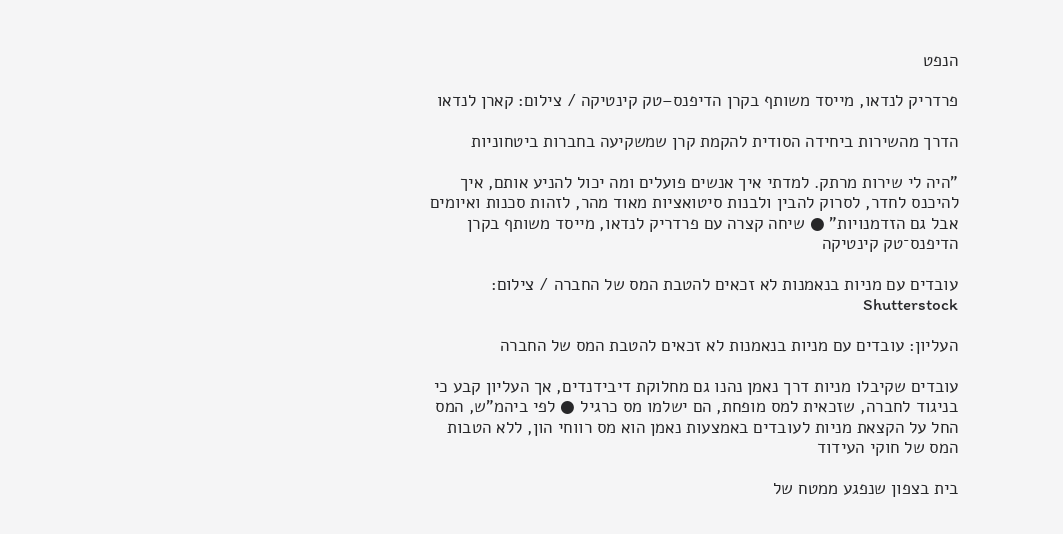הנפט

פרדריק לנדאו, מייסד משותף בקרן הדיפנס–טק קינטיקה / צילום: קארן לנדאו

הדרך מהשירות ביחידה הסודית להקמת קרן שמשקיעה בחברות ביטחוניות

"היה לי שירות מרתק. למדתי איך אנשים פועלים ומה יכול להניע אותם, איך להיכנס לחדר, לסרוק להבין ולבנות סיטואציות מאוד מהר, לזהות סכנות ואיומים אבל גם הזדמנויות" ● שיחה קצרה עם פרדריק לנדאו, מייסד משותף בקרן הדיפנס־טק קינטיקה

עובדים עם מניות בנאמנות לא זכאים להטבת המס של החברה / צילום: Shutterstock

העליון: עובדים עם מניות בנאמנות לא זכאים להטבת המס של החברה

עובדים שקיבלו מניות דרך נאמן נהנו גם מחלוקת דיבידנדים, אך העליון קבע כי בניגוד לחברה, שזכאית למס מופחת, הם ישלמו מס כרגיל ● לפי ביהמ"ש, המס החל על הקצאת מניות לעובדים באמצעות נאמן הוא מס רווחי הון, ללא הטבות המס של חוקי העידוד

בית בצפון שנפגע ממטח של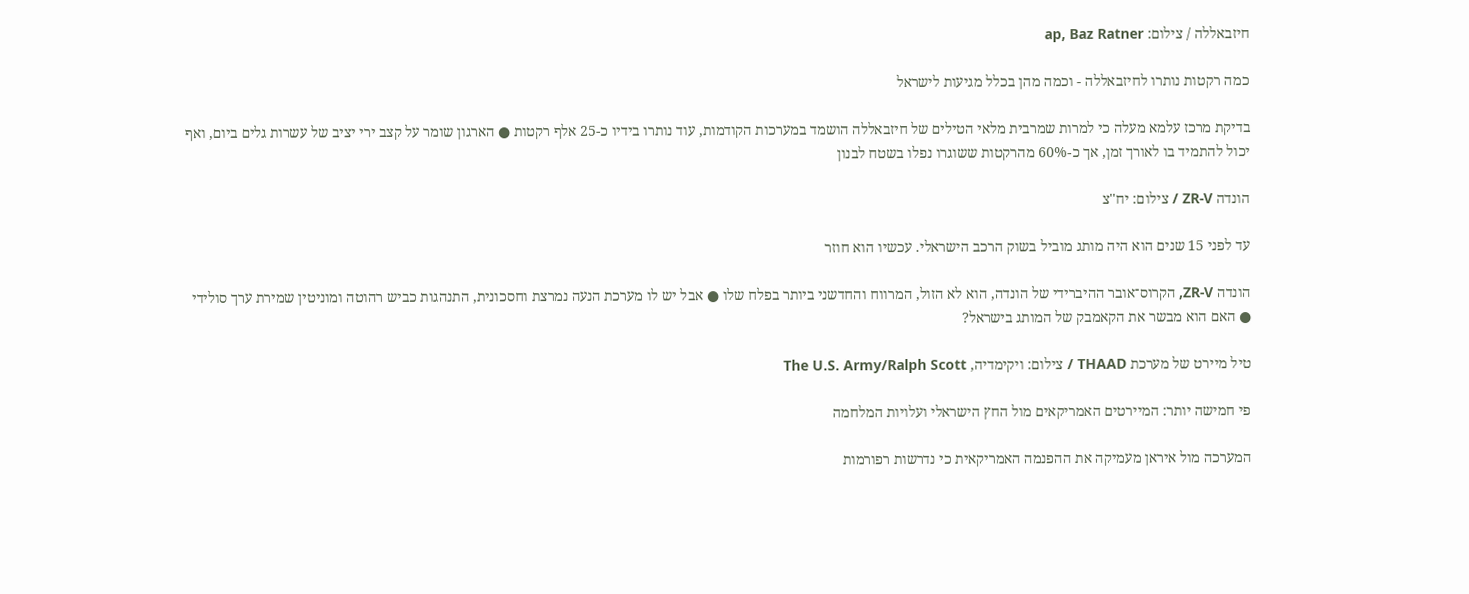חיזבאללה / צילום: ap, Baz Ratner

כמה רקטות נותרו לחיזבאללה - וכמה מהן בכלל מגיעות לישראל

בדיקת מרכז עלמא מעלה כי למרות שמרבית מלאי הטילים של חיזבאללה הושמד במערכות הקודמות, עוד נותרו בידיו כ-25 אלף רקטות ● הארגון שומר על קצב ירי יציב של עשרות גלים ביום, ואף יכול להתמיד בו לאורך זמן, אך כ-60% מהרקטות ששוגרו נפלו בשטח לבנון

הונדה ZR-V / צילום: יח''צ

עד לפני 15 שנים הוא היה מותג מוביל בשוק הרכב הישראלי. עכשיו הוא חוזר

הונדה ZR-V, הקרוס־אובר ההיברידי של הונדה, הוא לא הזול, המרווח והחדשני ביותר בפלח שלו ● אבל יש לו מערכת הנעה נמרצת וחסכונית, התנהגות כביש רהוטה ומוניטין שמירת ערך סולידי ● האם הוא מבשר את הקאמבק של המותג בישראל?

טיל מיירט של מערכת THAAD / צילום: ויקימדיה, The U.S. Army/Ralph Scott

פי חמישה יותר: המיירטים האמריקאים מול החץ הישראלי ועלויות המלחמה

המערכה מול איראן מעמיקה את ההפנמה האמריקאית כי נדרשות רפורמות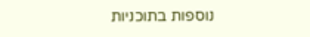נוספות בתוכניות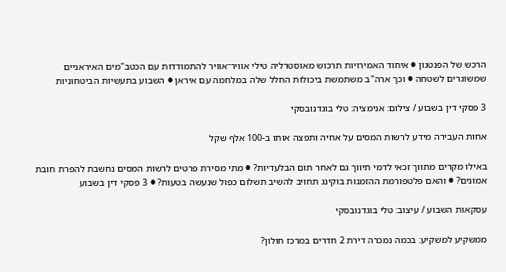הרכש של הפנטגון ● איחוד האמירויות תרכוש מאוסטרליה טילי אוויר־אוויר להתמודדות עם הכטב"מים האיראניים שמשוגרים לשטחה ● וכך ארה"ב משתמשת ביכולות החלל שלה במלחמה עם איראן ● השבוע בתעשיות הביטחוניות

3 פסקי דין בשבוע / צילום: אנימציה: טלי בוגדנובסקי

אחות העבירה מידע לרשות המסים על אחיה ותפצה אותו ב-100 אלף שקל

באילו מקרים מתווך זכאי לדמי תיווך גם לאחר תום הבלעדיות? ● מתי מסירת פרטים לרשות המסים נחשבת להפרת חובת אמונים? ● והאם פלטפורמת ההזמנות בוקינג תחויב להשיב תשלום כפול שנעשה בטעות? ● 3 פסקי דין בשבוע

עסקאות השבוע / עיצוב: טלי בוגדנובסקי

ממשקיע למשקיע: בכמה נמכרה דירת 2 חדרים במרכז חולון?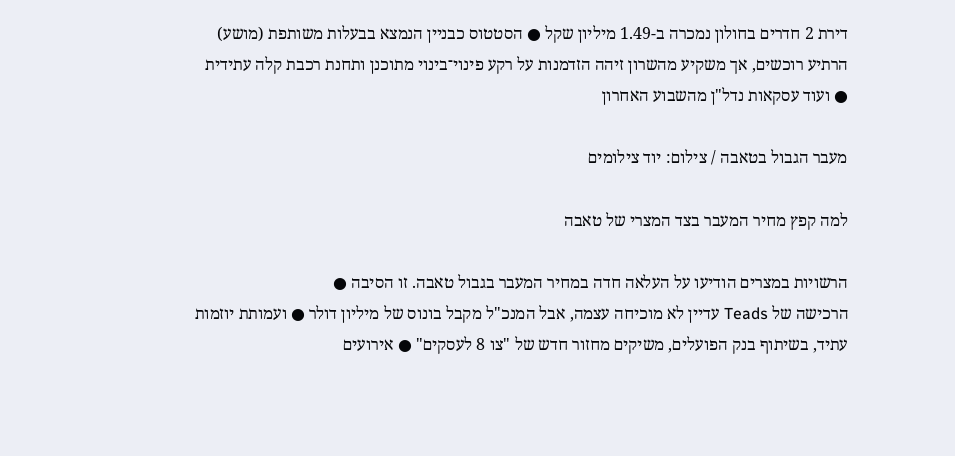דירת 2 חדרים בחולון נמכרה ב-1.49 מיליון שקל ● הסטטוס כבניין הנמצא בבעלות משותפת (מושע) הרתיע רוכשים, אך משקיע מהשרון זיהה הזדמנות על רקע פינוי־בינוי מתוכנן ותחנת רכבת קלה עתידית ● ועוד עסקאות נדל"ן מהשבוע האחרון

מעבר הגבול בטאבה / צילום: יוד צילומים

למה קפץ מחיר המעבר בצד המצרי של טאבה

הרשויות במצרים הודיעו על העלאה חדה במחיר המעבר בגבול טאבה. זו הסיבה ●
הרכישה של Teads עדיין לא מוכיחה עצמה, אבל המנכ"ל מקבל בונוס של מיליון דולר ● ועמותת יוזמות עתיד, בשיתוף בנק הפועלים, משיקים מחזור חדש של "צו 8 לעסקים" ● אירועים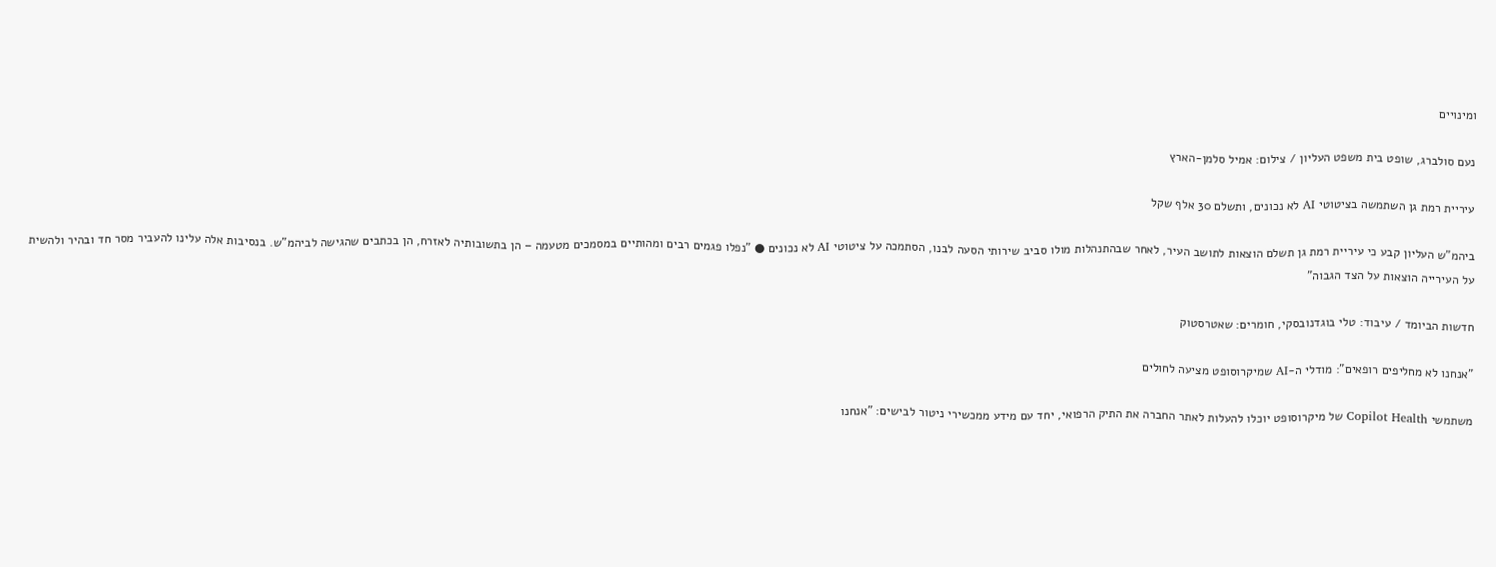ומינויים

נעם סולברג, שופט בית משפט העליון / צילום: אמיל סלמן-הארץ

עיריית רמת גן השתמשה בציטוטי AI לא נכונים, ותשלם 30 אלף שקל

ביהמ"ש העליון קבע כי עיריית רמת גן תשלם הוצאות לתושב העיר, לאחר שבהתנהלות מולו סביב שירותי הסעה לבנו, הסתמכה על ציטוטי AI לא נכונים ● "נפלו פגמים רבים ומהותיים במסמכים מטעמה – הן בתשובותיה לאזרח, הן בכתבים שהגישה לביהמ"ש. בנסיבות אלה עלינו להעביר מסר חד ובהיר ולהשית על העירייה הוצאות על הצד הגבוה"

חדשות הביומד / עיבוד: טלי בוגדנובסקי, חומרים: שאטרסטוק

"אנחנו לא מחליפים רופאים": מודלי ה-AI שמיקרוסופט מציעה לחולים

משתמשי Copilot Health של מיקרוסופט יוכלו להעלות לאתר החברה את התיק הרפואי, יחד עם מידע ממכשירי ניטור לבישים: "אנחנו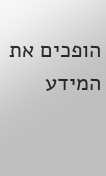הופכים את המידע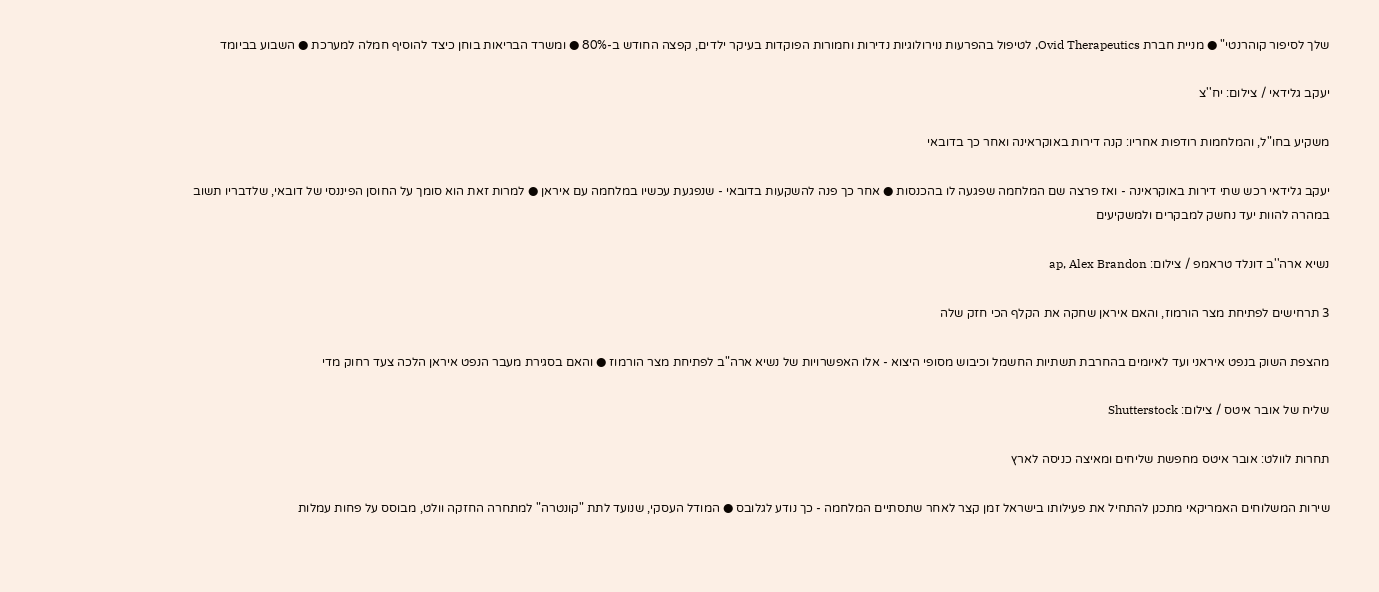שלך לסיפור קוהרנטי" ● מניית חברת Ovid Therapeutics, לטיפול בהפרעות נוירולוגיות נדירות וחמורות הפוקדות בעיקר ילדים, קפצה החודש ב-80% ● ומשרד הבריאות בוחן כיצד להוסיף חמלה למערכת ● השבוע בביומד

יעקב גלידאי / צילום: יח''צ

משקיע בחו"ל, והמלחמות רודפות אחריו: קנה דירות באוקראינה ואחר כך בדובאי

יעקב גלידאי רכש שתי דירות באוקראינה - ואז פרצה שם המלחמה שפגעה לו בהכנסות ● אחר כך פנה להשקעות בדובאי - שנפגעת עכשיו במלחמה עם איראן ● למרות זאת הוא סומך על החוסן הפיננסי של דובאי, שלדבריו תשוב במהרה להוות יעד נחשק למבקרים ולמשקיעים

נשיא ארה''ב דונלד טראמפ / צילום: ap, Alex Brandon

3 תרחישים לפתיחת מצר הורמוז, והאם איראן שחקה את הקלף הכי חזק שלה

מהצפת השוק בנפט איראני ועד לאיומים בהחרבת תשתיות החשמל וכיבוש מסופי היצוא - אלו האפשרויות של נשיא ארה"ב לפתיחת מצר הורמוז ● והאם בסגירת מעבר הנפט איראן הלכה צעד רחוק מדי

שליח של אובר איטס / צילום: Shutterstock

תחרות לוולט: אובר איטס מחפשת שליחים ומאיצה כניסה לארץ

שירות המשלוחים האמריקאי מתכנן להתחיל את פעילותו בישראל זמן קצר לאחר שתסתיים המלחמה - כך נודע לגלובס ● המודל העסקי, שנועד לתת "קונטרה" למתחרה החזקה וולט, מבוסס על פחות עמלות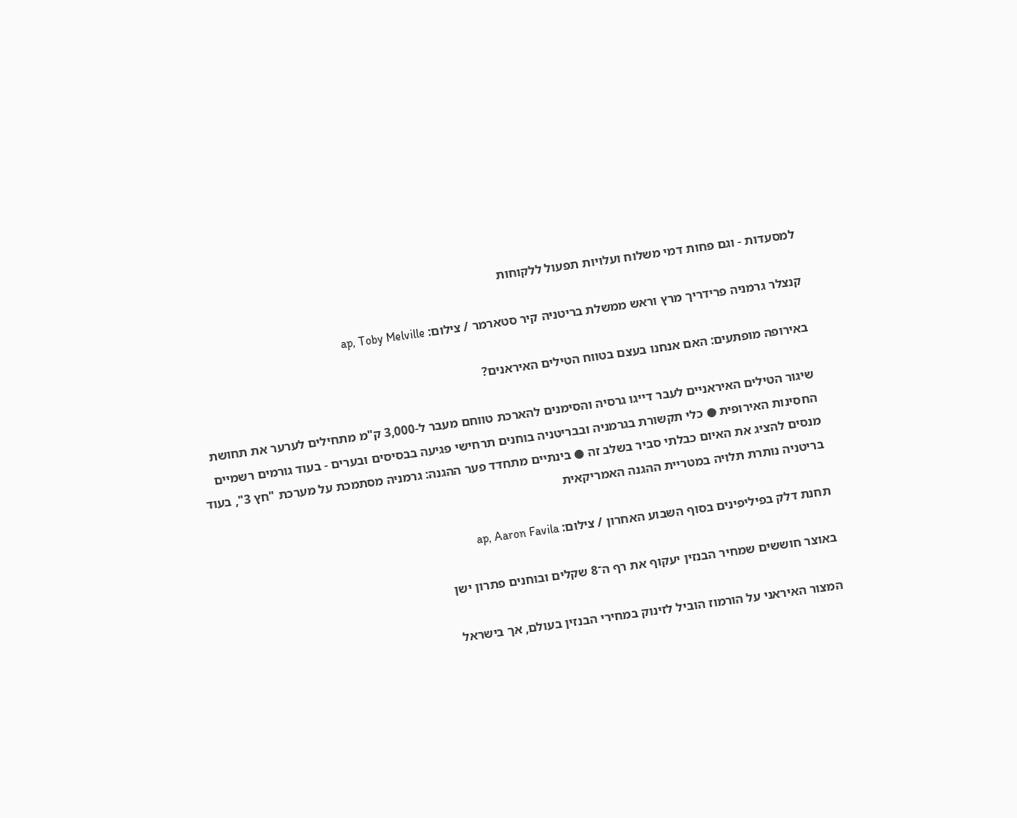למסעדות - וגם פחות דמי משלוח ועלויות תפעול ללקוחות

קנצלר גרמניה פרידריך מרץ וראש ממשלת בריטניה קיר סטארמר / צילום: ap, Toby Melville

באירופה מופתעים: האם אנחנו בעצם בטווח הטילים האיראנים?

שיגור הטילים האיראניים לעבר דייגו גרסיה והסימנים להארכת טווחם מעבר ל-3,000 ק"מ מתחילים לערער את תחושת החסינות האירופית ● כלי תקשורת בגרמניה ובבריטניה בוחנים תרחישי פגיעה בבסיסים ובערים - בעוד גורמים רשמיים מנסים להציג את האיום כבלתי סביר בשלב זה ● בינתיים מתחדד פער ההגנה: גרמניה מסתמכת על מערכת "חץ 3", בעוד בריטניה נותרת תלויה במטריית ההגנה האמריקאית

תחנת דלק בפיליפינים בסוף השבוע האחרון / צילום: ap, Aaron Favila

באוצר חוששים שמחיר הבנזין יעקוף את רף ה־8 שקלים ובוחנים פתרון ישן

המצור האיראני על הורמוז הוביל לזינוק במחירי הבנזין בעולם, אך בישראל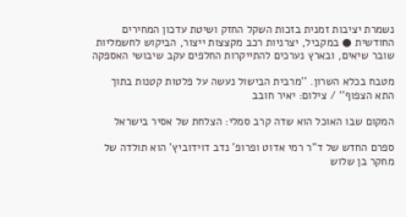נשמרת יציבות זמנית בזכות השקל החזק ושיטת עדכון המחירים החודשית ● במקביל, יצרניות רכב מקצצות ייצור, הביקוש לחשמליות שובר שיאים, ובארץ נערכים להתייקרות החלפים עקב שיבושי האספקה

מטבח בכלא השרון. ''מרבית הבישול נעשה על פלטות קטנות בתוך התא הצפוף'' / צילום: יאיר חובב

המקום שבו האוכל הוא שדה קרב סמלי: הצלחת של אסיר בישראל

ספרם החדש של ד"ר רמי אדוט ופרופ' נדב דוידוביץ' הוא תולדה של מחקר בן שלוש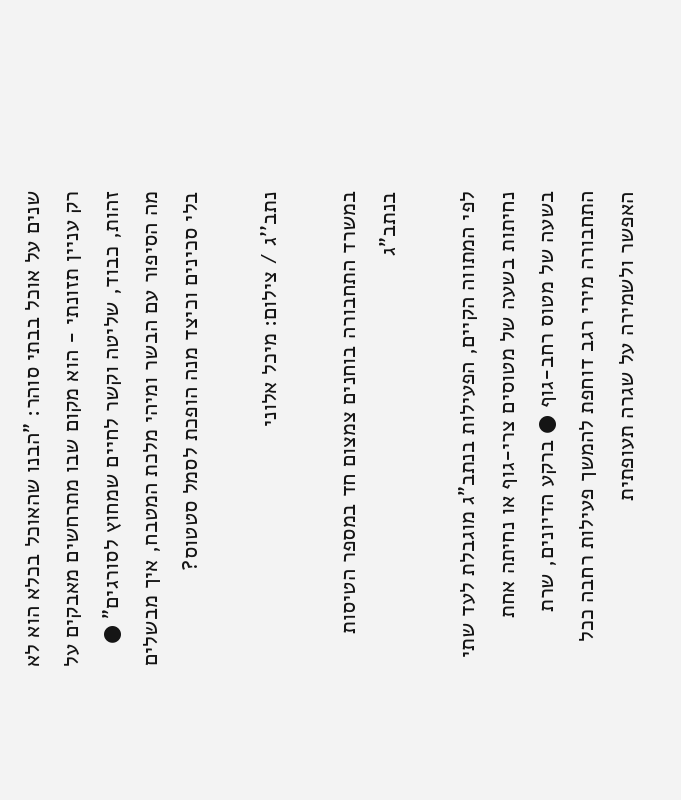שנים על אוכל בבתי סוהר: "הבנו שהאוכל בכלא הוא לא רק עניין תזונתי - הוא מקום שבו מתרחשים מאבקים על זהות, כבוד, שליטה וקשר לחיים שמחוץ לסורגים" ● מה הסיפור עם הבשר ומיהי מלכת המטבח, איך מבשלים בלי סכינים וכיצד מנה הופכת לסמל סטטוס?

נתב''ג / צילום: מיכל אלוני

במשרד התחבורה בוחנים צמצום חד במספר הטיסות בנתב"ג

לפי המתווה הקיים, הפעילות בנתב"ג מוגבלת לעד שתי נחיתות בשעה של מטוסים צרי-גוף או נחיתה אחת בשעה של מטוס רחב-גוף ● ברקע הדיונים, שרת התחבורה מירי רגב דוחפת להמשך פעילות רחבה ככל האפשר ולשמירה על שגרה תעופתית